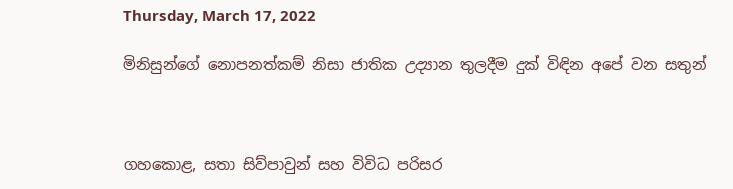Thursday, March 17, 2022

මිනිසුන්ගේ නොපනත්කම් නිසා ජාතික උද්‍යාන තුලදීම දුක් විඳින අපේ වන සතුන්



ගහකොළ, සතා සිව්පාවුන් සහ විවිධ පරිසර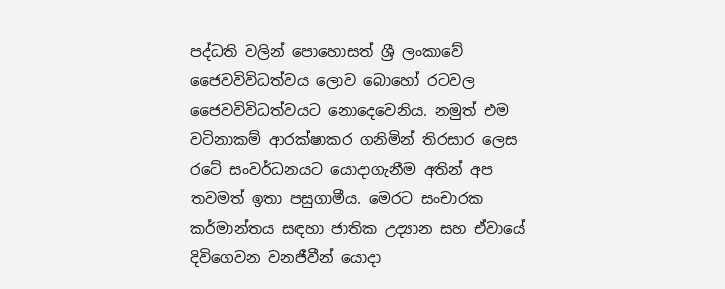පද්ධති වලින් පොහොසත් ශ්‍රී ලංකාවේ ජෛවවිවිධත්වය ලොව බොහෝ රටවල ජෛවවිවිධත්වයට නොදෙවෙනිය. නමුත් එම වටිනාකම් ආරක්ෂාකර ගනිමින් තිරසාර ලෙස රටේ සංවර්ධනයට යොදාගැනීම අතින් අප තවමත් ඉතා පසුගාමීය. මෙරට සංචාරක කර්මාන්තය සඳහා ජාතික උද්‍යාන සහ ඒවායේ දිවිගෙවන වනජීවීන් යොදා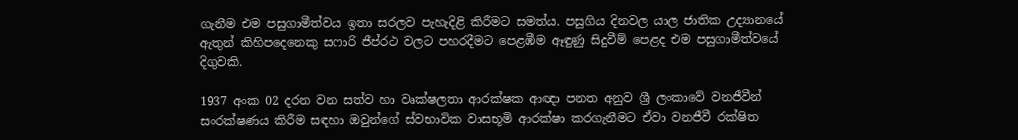ගැනීම එම පසුගාමීත්වය ඉතා සරලව පැහැදිළි කිරීමට සමත්ය. පසුගිය දිනවල යාල ජාතික උද්‍යානයේ ඇතුන් කිහිපදෙනෙකු සෆාරි ජීප්රථ වලට පහරදීමට පෙළඹීම ඈඳුණු සිදුවීම් පෙළද එම පසුගාමීත්වයේ දිගුවකි.

1937 අංක 02 දරන වන සත්ව හා වෘක්ෂලතා ආරක්ෂක ආඥා පනත අනුව ශ්‍රී ලංකාවේ වනජීවීන් සංරක්ෂණය කිරීම සඳහා ඔවුන්ගේ ස්වභාවික වාසභූමි ආරක්ෂා කරගැනීමට ඒවා වනජීවී රක්ෂිත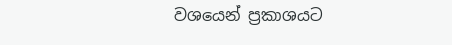වශයෙන් ප්‍රකාශයට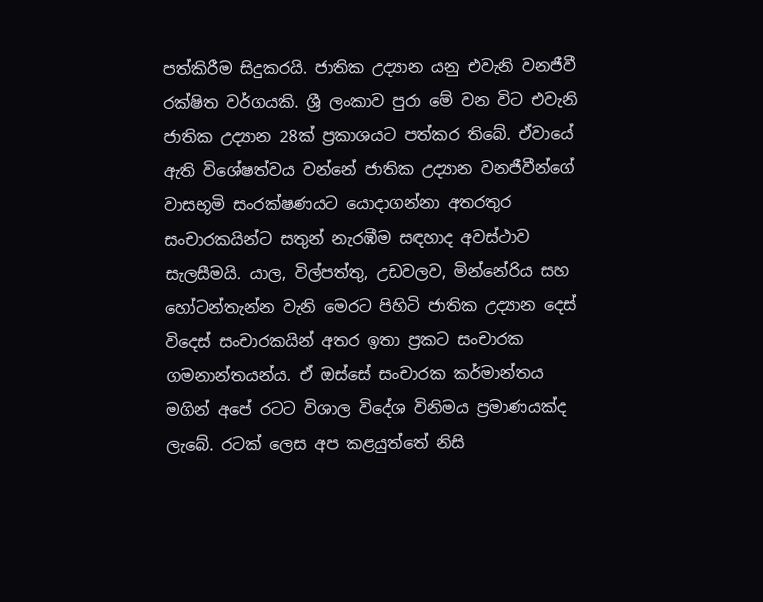පත්කිරීම සිදුකරයි. ජාතික උද්‍යාන යනු එවැනි වනජීවී රක්ෂිත වර්ගයකි. ශ්‍රී ලංකාව පුරා මේ වන විට එවැනි ජාතික උද්‍යාන 28ක් ප්‍රකාශයට පත්කර තිබේ. ඒවායේ ඇති විශේෂත්වය වන්නේ ජාතික උද්‍යාන වනජීවීන්ගේ වාසභූමි සංරක්ෂණයට යොදාගන්නා අතරතුර සංචාරකයින්ට සතුන් නැරඹීම සඳහාද අවස්ථාව සැලසීමයි. යාල, විල්පත්තු, උඩවලව, මින්නේරිය සහ හෝටන්තැන්න වැනි මෙරට පිහිටි ජාතික උද්‍යාන දෙස් විදෙස් සංචාරකයින් අතර ඉතා ප්‍රකට සංචාරක ගමනාන්තයන්ය. ඒ ඔස්සේ සංචාරක කර්මාන්තය මගින් අපේ රටට විශාල විදේශ විනිමය ප්‍රමාණයක්ද ලැබේ. රටක් ලෙස අප කළයුත්තේ නිසි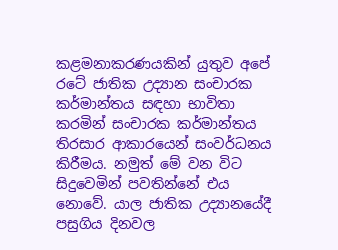කළමනාකරණයකින් යුතුව අපේ රටේ ජාතික උද්‍යාන සංචාරක කර්මාන්තය සඳහා භාවිතා කරමින් සංචාරක කර්මාන්තය තිරසාර ආකාරයෙන් සංවර්ධනය කිරීමය. නමුත් මේ වන විට සිදුවෙමින් පවතින්නේ එය නොවේ. යාල ජාතික උද්‍යානයේදී පසුගිය දිනවල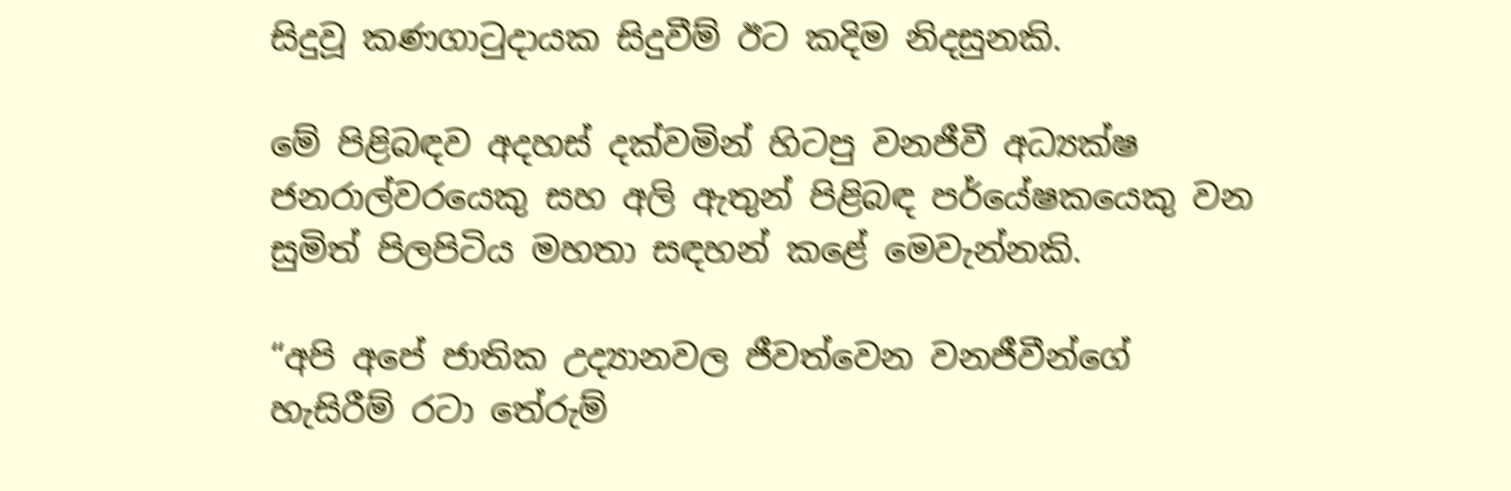සිදුවූ කණගාටුදායක සිදුවීම් ඊට කදිම නිදසුනකි.

මේ පිළිබඳව අදහස් දක්වමින් හිටපු වනජීවී අධ්‍යක්ෂ ජනරාල්වරයෙකු සහ අලි ඇතුන් පිළිබඳ පර්යේෂකයෙකු වන සුමිත් පිලපිටිය මහතා සඳහන් කළේ මෙවැන්නකි.

“අපි අපේ ජාතික උද්‍යානවල ජීවත්වෙන වනජීවීන්ගේ හැසිරීම් රටා තේරුම්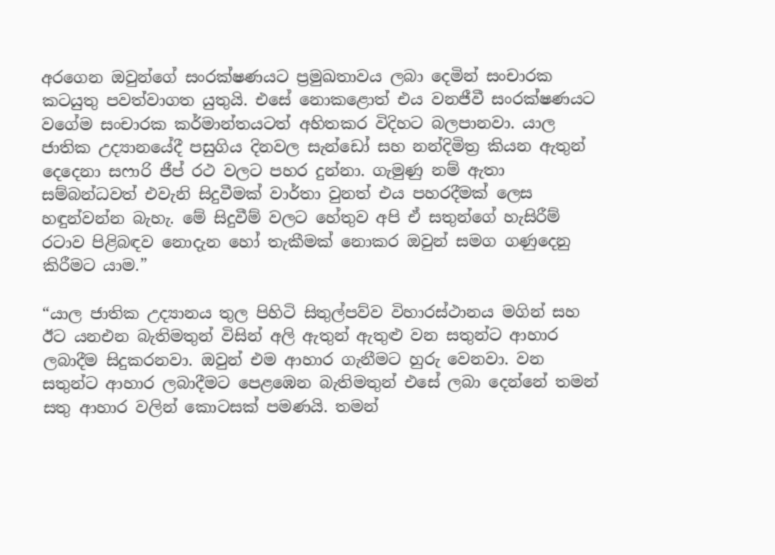අරගෙන ඔවුන්ගේ සංරක්ෂණයට ප්‍රමුඛතාවය ලබා දෙමින් සංචාරක කටයුතු පවත්වාගත යුතුයි. එසේ නොකළොත් එය වනජීවී සංරක්ෂණයට වගේම සංචාරක කර්මාන්තයටත් අහිතකර විදිහට බලපානවා. යාල ජාතික උද්‍යානයේදී පසුගිය දිනවල සැන්ඩෝ සහ නන්දිමිත්‍ර කියන ඇතුන් දෙදෙනා සෆාරි ජීප් රථ වලට පහර දුන්නා. ගැමුණු නම් ඇතා සම්බන්ධවත් එවැනි සිදුවීමක් වාර්තා වුනත් එය පහරදීමක් ලෙස හඳුන්වන්න බැහැ. මේ සිදුවීම් වලට හේතුව අපි ඒ සතුන්ගේ හැසිරීම් රටාව පිළිබඳව නොදැන හෝ තැකීමක් නොකර ඔවුන් සමග ගණුදෙනු කිරීමට යාම.”

“යාල ජාතික උද්‍යානය තුල පිහිටි සිතුල්පව්ව විහාරස්ථානය මගින් සහ ඊට යනඑන බැතිමතුන් විසින් අලි ඇතුන් ඇතුළු වන සතුන්ට ආහාර ලබාදීම සිදුකරනවා. ඔවුන් එම ආහාර ගැනීමට හුරු වෙනවා. වන සතුන්ට ආහාර ලබාදීමට පෙළඹෙන බැතිමතුන් එසේ ලබා දෙන්නේ තමන් සතු ආහාර වලින් කොටසක් පමණයි. තමන්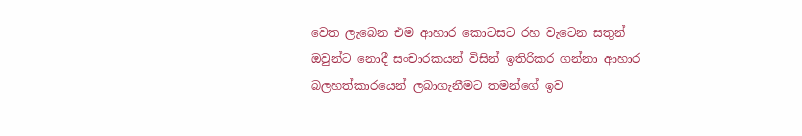වෙත ලැබෙන එම ආහාර කොටසට රහ වැටෙන සතුන් ඔවුන්ට නොදී සංචාරකයන් විසින් ඉතිරිකර ගන්නා ආහාර බලහත්කාරයෙන් ලබාගැනීමට තමන්ගේ ඉව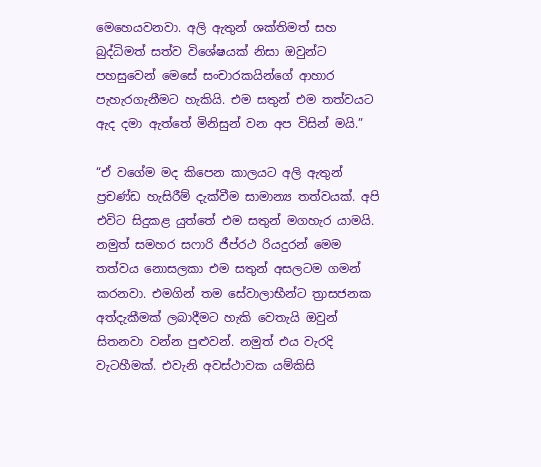මෙහෙයවනවා. අලි ඇතුන් ශක්තිමත් සහ බුද්ධිමත් සත්ව විශේෂයක් නිසා ඔවුන්ට පහසුවෙන් මෙසේ සංචාරකයින්ගේ ආහාර පැහැරගැනීමට හැකියි. එම සතුන් එම තත්වයට ඇද දමා ඇත්තේ මිනිසුන් වන අප විසින් මයි.”

“ඒ වගේම මද කිපෙන කාලයට අලි ඇතුන් ප්‍රචණ්ඩ හැසිරීම් දැක්වීම සාමාන්‍ය තත්වයක්. අපි එවිට සිදුකළ යුත්තේ එම සතුන් මගහැර යාමයි. නමුත් සමහර සෆාරි ජීප්රථ රියදුරන් මෙම තත්වය නොසලකා එම සතුන් අසලටම ගමන් කරනවා. එමගින් තම සේවාලාභීන්ට ත්‍රාසජනක අත්දැකීමක් ලබාදීමට හැකි වෙතැයි ඔවුන් සිතනවා වන්න පුළුවන්. නමුත් එය වැරදි වැටහීමක්. එවැනි අවස්ථාවක යම්කිසි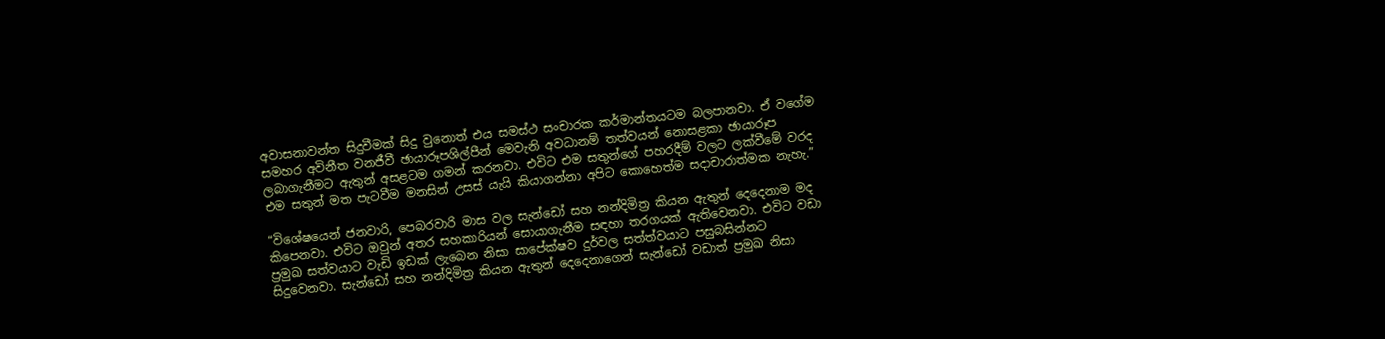අවාසනාවන්ත සිදුවීමක් සිදු වුනොත් එය සමස්ථ සංචාරක කර්මාන්තයටම බලපානවා. ඒ වගේම සමහර අවිනීත වනජීවී ඡායාරූපශිල්පීන් මෙවැනි අවධානම් තත්වයන් නොසළකා ඡායාරූප ලබාගැනීමට ඇතුන් අසළටම ගමන් කරනවා. එවිට එම සතුන්ගේ පහරදීම් වලට ලක්වීමේ වරද එම සතුන් මත පැටවීම මනසින් උසස් යැයි කියාගන්නා අපිට කොහෙත්ම සදාචාරාත්මක නැහැ.”

“විශේෂයෙන් ජනවාරි, පෙබරවාරි මාස වල සැන්ඩෝ සහ නන්දිමිත්‍ර කියන ඇතුන් දෙදෙනාම මද කිපෙනවා. එවිට ඔවුන් අතර සහකාරියන් සොයාගැනීම සඳහා තරගයක් ඇතිවෙනවා. එවිට වඩා ප්‍රමුඛ සත්වයාට වැඩි ඉඩක් ලැබෙන නිසා සාපේක්ෂව දුර්වල සත්ත්වයාට පසුබසින්නට සිදුවෙනවා. සැන්ඩෝ සහ නන්දිමිත්‍ර කියන ඇතුන් දෙදෙනාගෙන් සැන්ඩෝ වඩාත් ප්‍රමුඛ නිසා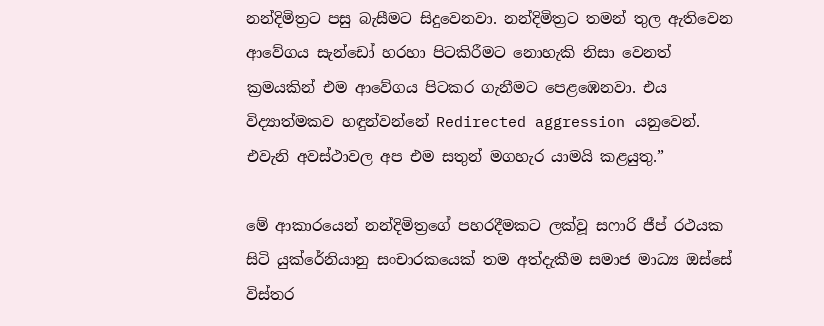නන්දිමිත්‍රට පසු බැසීමට සිදුවෙනවා. නන්දිමිත්‍රට තමන් තුල ඇතිවෙන ආවේගය සැන්ඩෝ හරහා පිටකිරීමට නොහැකි නිසා වෙනත් ක්‍රමයකින් එම ආවේගය පිටකර ගැනීමට පෙළඹෙනවා. එය විද්‍යාත්මකව හඳුන්වන්නේ Redirected aggression යනුවෙන්. එවැනි අවස්ථාවල අප එම සතුන් මගහැර යාමයි කළයුතු.”

මේ ආකාරයෙන් නන්දිමිත්‍රගේ පහරදීමකට ලක්වූ සෆාරි ජීප් රථයක සිටි යුක්රේනියානු සංචාරකයෙක් තම අත්දැකීම සමාජ මාධ්‍ය ඔස්සේ විස්තර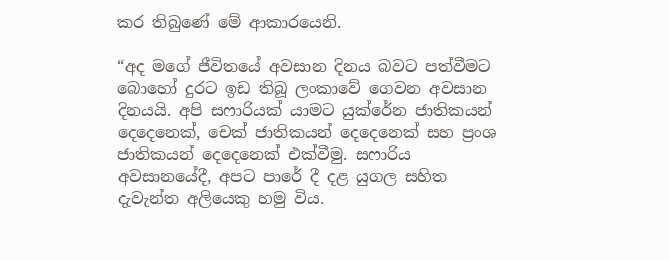කර තිබුණේ මේ ආකාරයෙනි.

“අද මගේ ජීවිතයේ අවසාන දිනය බවට පත්වීමට බොහෝ දුරට ඉඩ තිබූ ලංකාවේ ගෙවන අවසාන දිනයයි. අපි සෆාරියක් යාමට යුක්රේන ජාතිකයන් දෙදෙනෙක්, චෙක් ජාතිකයන් දෙදෙනෙක් සහ ප්‍රංශ ජාතිකයන් දෙදෙනෙක් එක්වීමු. සෆාරිය අවසානයේදී, අපට පාරේ දී දළ යුගල සහිත දැවැන්ත අලියෙකු හමු විය.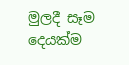මුලදී සෑම දෙයක්ම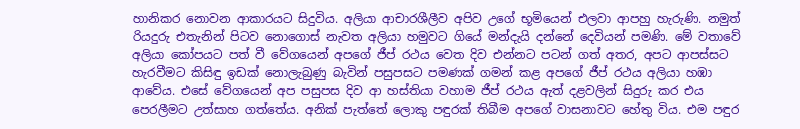හානිකර නොවන ආකාරයට සිදුවිය. අලියා ආචාරශීලීව අපිව උගේ භූමියෙන් එලවා ආපහු හැරුණි. නමුත් රියදුරු එතැනින් පිටව නොගොස් නැවත අලියා හමුවට ගියේ මන්දැයි දන්නේ දෙවියන් පමණි. මේ වතාවේ අලියා කෝපයට පත් වී වේගයෙන් අපගේ ජීප් රථය වෙත දිව එන්නට පටන් ගත් අතර, අපට ආපස්සට හැරවීමට කිසිඳු ඉඩක් නොලැබුණු බැවින් පසුපසට පමණක් ගමන් කළ අපගේ ජීප් රථය අලියා හඹා ආවේය. එසේ වේගයෙන් අප පසුපස දිව ආ හස්තියා වහාම ජීප් රථය ඇත් දළවලින් සිදුරු කර එය පෙරලීමට උත්සාහ ගත්තේය. අනික් පැත්තේ ලොකු පඳුරක් තිබීම අපගේ වාසනාවට හේතු විය. එම පඳුර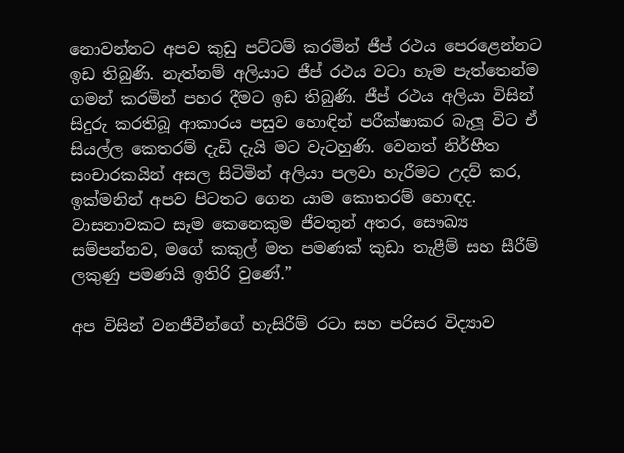නොවන්නට අපව කුඩු පට්ටම් කරමින් ජීප් රථය පෙරළෙන්නට ඉඩ තිබුණි. නැත්නම් අලියාට ජීප් රථය වටා හැම පැත්තෙන්ම ගමන් කරමින් පහර දීමට ඉඩ තිබුණි. ජීප් රථය අලියා විසින් සිදුරු කරතිබූ ආකාරය පසුව හොඳින් පරීක්ෂාකර බැලූ විට ඒ සියල්ල කෙතරම් දැඩි දැයි මට වැටහුණි. වෙනත් නිර්භීත සංචාරකයින් අසල සිටිමින් අලියා පලවා හැරීමට උදව් කර, ඉක්මනින් අපව පිටතට ගෙන යාම කොතරම් හොඳද. වාසනාවකට සෑම කෙනෙකුම ජීවතුන් අතර, සෞඛ්‍ය සම්පන්නව, මගේ කකුල් මත පමණක් කුඩා තැළීම් සහ සීරීම් ලකුණු පමණයි ඉතිරි වුණේ.”

අප විසින් වනජීවීන්ගේ හැසිරීම් රටා සහ පරිසර විද්‍යාව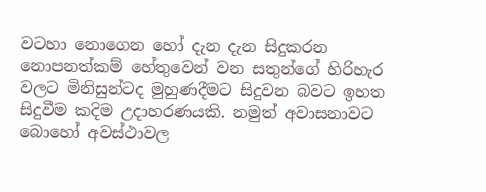වටහා නොගෙන හෝ දැන දැන සිදුකරන නොපනත්කම් හේතුවෙන් වන සතුන්ගේ හිරිහැර වලට මිනිසුන්ටද මුහුණදීමට සිදුවන බවට ඉහත සිදුවීම කදිම උදාහරණයකි. නමුත් අවාසනාවට බොහෝ අවස්ථාවල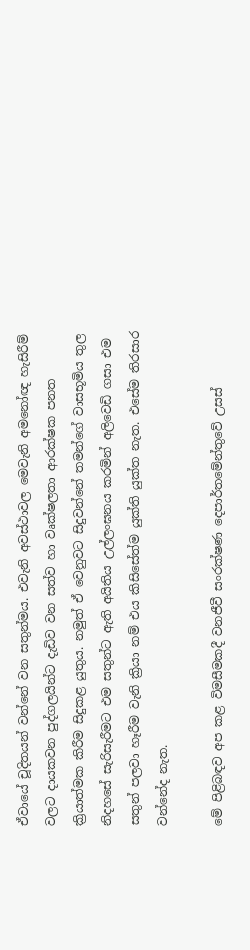ඒවායේ චූදිතයන් වන්නේ වන සතුන්මය. එවැනි අවස්ථාවල මෙවැනි අමනෝඥ හැසිරීම් වලට දායකවන පුද්ගලයින්ට දැඩිව වන සත්ව හා වෘක්ෂලතා ආරක්ෂක පනත ක්‍රියාත්මක කිරීම සිදුකළ යුතුය. නමුත් ඒ වෙනුවට සිදුවන්නේ තමන්ගේ වාසභූමිය තුල නිදහසේ සැරිසැරීමට එම සතුන්ට ඇති අයිතිය උල්ලංඝනය කරමින් අලිවෙඩි ගසා එම සතුන් පලවා හෑරීම වැනි ක්‍රියා නම් එය කිසිසේත්ම යුක්ති යුක්ත නැත. එසේම තිරසාර වන්නේද නැත.

මේ පිළිබඳව අප කළ විමසීමකදී වනජීවී සංරක්ෂණ දෙපාර්තමේන්තුවේ උසස්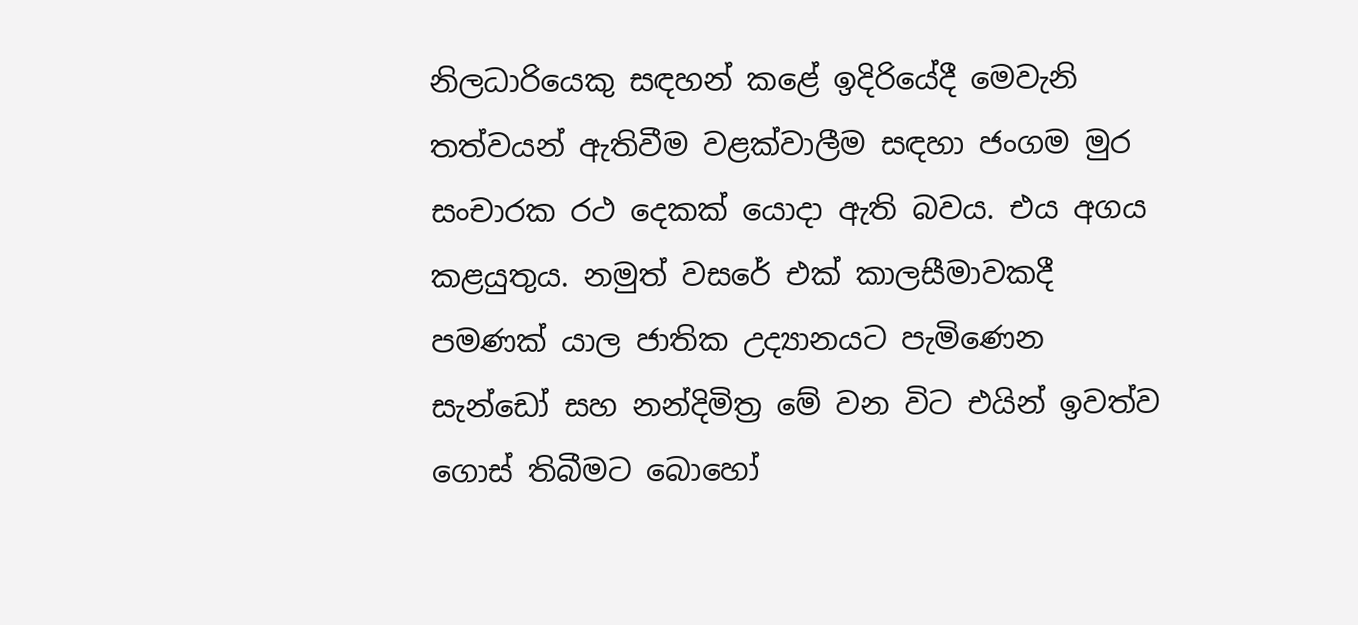නිලධාරියෙකු සඳහන් කළේ ඉදිරියේදී මෙවැනි තත්වයන් ඇතිවීම වළක්වාලීම සඳහා ජංගම මුර සංචාරක රථ දෙකක් යොදා ඇති බවය. එය අගය කළයුතුය. නමුත් වසරේ එක් කාලසීමාවකදී පමණක් යාල ජාතික උද්‍යානයට පැමිණෙන සැන්ඩෝ සහ නන්දිමිත්‍ර මේ වන විට එයින් ඉවත්ව ගොස් තිබීමට බොහෝ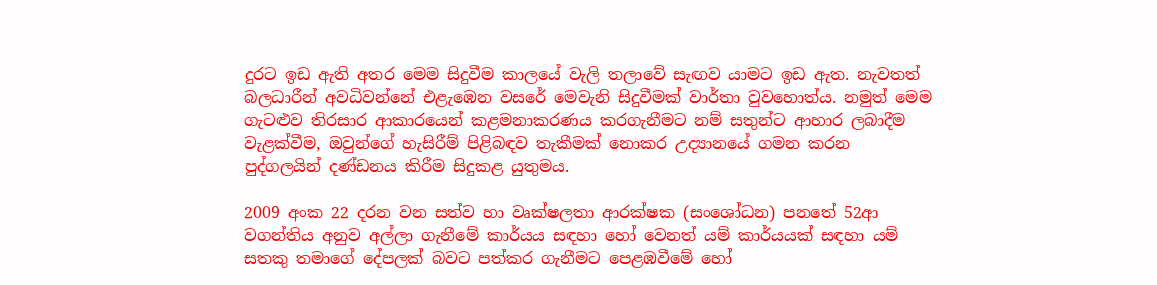දුරට ඉඩ ඇති අතර මෙම සිදුවීම කාලයේ වැලි තලාවේ සැඟව යාමට ඉඩ ඇත. නැවතත් බලධාරීන් අවධිවන්නේ එළැඹෙන වසරේ මෙවැනි සිදුවීමක් වාර්තා වුවහොත්ය. නමුත් මෙම ගැටළුව තිරසාර ආකාරයෙන් කළමනාකරණය කරගැනීමට නම් සතුන්ට ආහාර ලබාදීම වැළක්වීම, ඔවුන්ගේ හැසිරීම් පිළිබඳව තැකීමක් නොකර උද්‍යානයේ ගමන කරන පුද්ගලයින් දණ්ඩනය කිරීම සිදුකළ යුතුමය.

2009 අංක 22 දරන වන සත්ව හා වෘක්ෂලතා ආරක්ෂක (සංශෝධන) පනතේ 52ආ වගන්තිය අනුව අල්ලා ගැනීමේ කාර්යය සඳහා හෝ වෙනත් යම් කාර්යයක් සඳහා යම් සතකු තමාගේ දේපලක් බවට පත්කර ගැනීමට පෙළඹවීමේ හෝ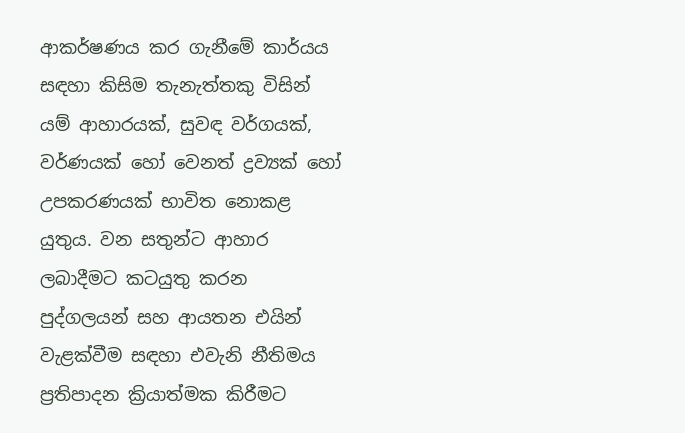ආකර්ෂණය කර ගැනීමේ කාර්යය සඳහා කිසිම තැනැත්තකු විසින් යම් ආහාරයක්, සුවඳ වර්ගයක්, වර්ණයක් හෝ වෙනත් ද්‍රව්‍යක් හෝ උපකරණයක් භාවිත නොකළ යුතුය. වන සතුන්ට ආහාර ලබාදීමට කටයුතු කරන පුද්ගලයන් සහ ආයතන එයින් වැළක්වීම සඳහා එවැනි නීතිමය ප්‍රතිපාදන ක්‍රියාත්මක කිරීමට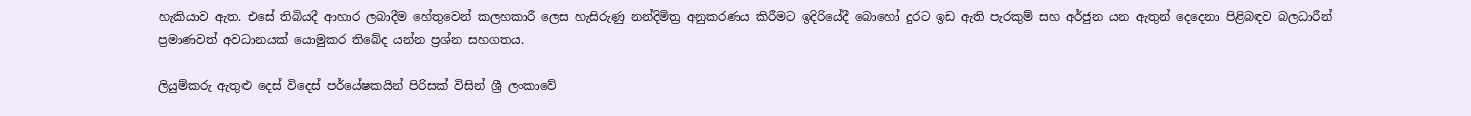හැකියාව ඇත. එසේ තිබියදී ආහාර ලබාදීම හේතුවෙන් කලහකාරී ලෙස හැසිරුණු නන්දිමිත්‍ර අනුකරණය කිරීමට ඉදිරියේදී බොහෝ දුරට ඉඩ ඇති පැරකුම් සහ අර්ජුන යන ඇතුන් දෙදෙනා පිළිබඳව බලධාරීන් ප්‍රමාණවත් අවධානයක් යොමුකර තිබේද යන්න ප්‍රශ්න සහගතය.

ලියුම්කරු ඇතුළු දෙස් විදෙස් පර්යේෂකයින් පිරිසක් විසින් ශ්‍රී ලංකාවේ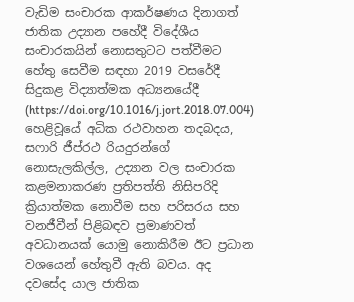වැඩිම සංචාරක ආකර්ෂණය දිනාගත් ජාතික උද්‍යාන පහේදී විදේශීය සංචාරකයින් නොසතුටට පත්වීමට හේතු සෙවීම සඳහා 2019 වසරේදී සිදුකළ විද්‍යාත්මක අධ්‍යනයේදී (https://doi.org/10.1016/j.jort.2018.07.004) හෙළිවූයේ අධික රථවාහන තදබදය, සෆාරි ජීප්රථ රියදුරන්ගේ නොසැලකිල්ල, උද්‍යාන වල සංචාරක කළමනාකරණ ප්‍රතිපත්ති නිසිපරිදි ක්‍රියාත්මක නොවීම සහ පරිසරය සහ වනජීවීන් පිළිබඳව ප්‍රමාණවත් අවධානයක් යොමු නොකිරීම ඊට ප්‍රධාන වශයෙන් හේතුවී ඇති බවය. අද දවසේද යාල ජාතික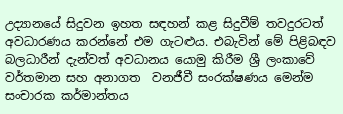උද්‍යානයේ සිදුවන ඉහත සඳහන් කළ සිදුවීම් තවදුරටත් අවධාරණය කරන්නේ එම ගැටළුය. එබැවින් මේ පිළිබඳව බලධාරීන් දැන්වත් අවධානය යොමු කිරීම ශ්‍රී ලංකාවේ වර්තමාන සහ අනාගත  වනජීවී සංරක්ෂණය මෙන්ම සංචාරක කර්මාන්තය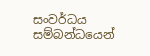සංවර්ධය සම්බන්ධයෙන්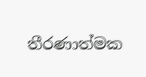තීරණාත්මක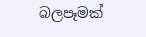බලපෑමක්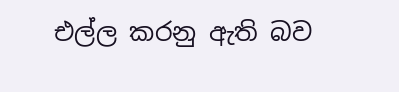එල්ල කරනු ඇති බව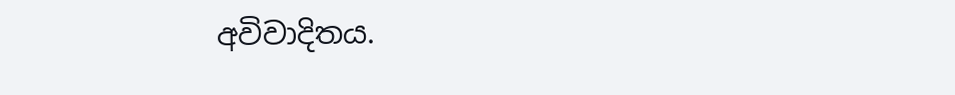අවිවාදිතය.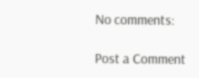No comments:

Post a Comment